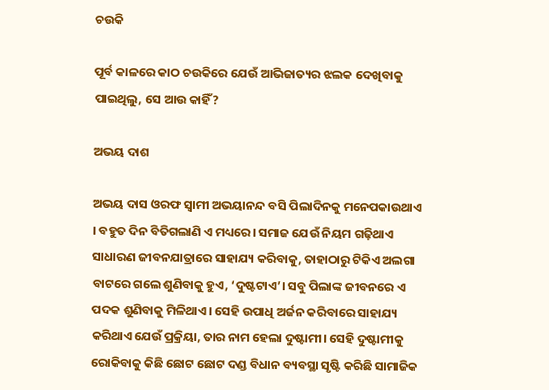ଚଉକି

ପୂର୍ବ କାଳରେ କାଠ ଚଉକିରେ ଯେଉଁ ଆଭିଜାତ୍ୟର ଝଲକ ଦେଖିବାକୁ ପାଇଥିଲୁ, ସେ ଆଉ କାହିଁ?

ଅଭୟ ଦାଶ

ଅଭୟ ଦାସ ଓରଫ ସ୍ବାମୀ ଅଭୟାନନ୍ଦ ବସି ପିଲାଦିନକୁ ମନେପକାଉଥାଏ । ବହୁତ ଦିନ ବିତିଗଲାଣି ଏ ମଧ୍ୟରେ। ସମାଜ ଯେଉଁ ନିୟମ ଗଢ଼ିଥାଏ ସାଧାରଣ ଜୀବନଯାତ୍ରାରେ ସାହାଯ୍ୟ କରିବାକୁ, ତାହାଠାରୁ ଟିକିଏ ଅଲଗା ବାଟରେ ଗଲେ ଶୁଣିବାକୁ ହୁଏ, ‘ଦୁଷ୍ଟଟାଏ’। ସବୁ ପିଲାଙ୍କ ଜୀବନରେ ଏ ପଦକ ଶୁଣିବାକୁ ମିଳିଥାଏ। ସେହି ଉପାଧି ଅର୍ଜନ କରିବାରେ ସାହାଯ୍ୟ କରିଥାଏ ଯେଉଁ ପ୍ରକ୍ରିୟା, ତାର ନାମ ହେଲା ଦୁଷ୍ଟାମୀ। ସେହି ଦୁଷ୍ଟାମୀକୁ ରୋକିବାକୁ କିଛି ଛୋଟ ଛୋଟ ଦଣ୍ଡ ବିଧାନ ବ୍ୟବସ୍ଥା ସୃଷ୍ଟି କରିଛି ସାମାଜିକ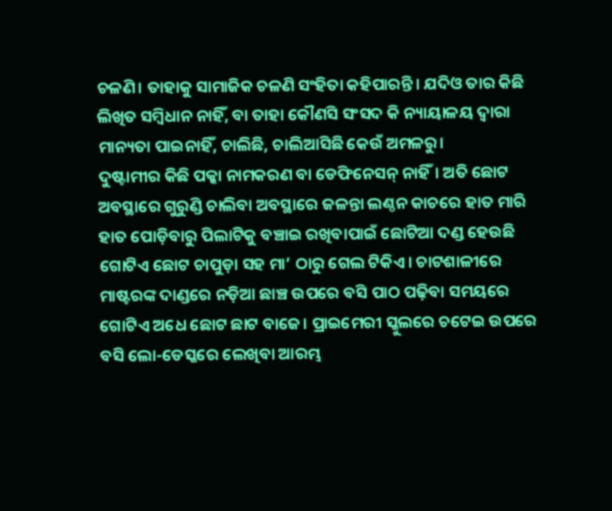ଚଳଣି। ତାହାକୁ ସାମାଜିକ ଚଳଣି ସଂହିତା କହିପାରନ୍ତି। ଯଦିଓ ତାର କିଛି ଲିଖିତ ସମ୍ବିଧାନ ନାହିଁ, ବା ତାହା କୌଣସି ସଂସଦ କି ନ୍ୟାୟାଳୟ ଦ୍ୱାରା ମାନ୍ୟତା ପାଇନାହିଁ, ଚାଲିଛି, ଚାଲିଆସିଛି କେଉଁ ଅମଳରୁ।
ଦୁଷ୍ଟାମୀର କିଛି ପକ୍କା ନାମକରଣ ବା ଡେଫିନେସନ୍ ନାହିଁ। ଅତି ଛୋଟ ଅବସ୍ଥାରେ ଗୁରୁଣ୍ଡି ଚାଲିବା ଅବସ୍ଥାରେ ଜଳନ୍ତା ଲଣ୍ଠନ କାଚରେ ହାତ ମାରି ହାତ ପୋଡ଼ିବାରୁ ପିଲାଟିକୁ ବଞ୍ଚାଇ ରଖିବାପାଇଁ ଛୋଟିଆ ଦଣ୍ଡ ହେଉଛି ଗୋଟିଏ ଛୋଟ ଚାପୁଡ଼ା ସହ ମା’ ଠାରୁ ଗେଲ ଟିକିଏ। ଚାଟଶାଳୀରେ ମାଷ୍ଟରଙ୍କ ଦାଣ୍ଡରେ ନଡ଼ିଆ ଛାଞ୍ଚ ଉପରେ ବସି ପାଠ ପଢ଼ିବା ସମୟରେ ଗୋଟିଏ ଅଧେ ଛୋଟ ଛାଟ ବାଜେ। ପ୍ରାଇମେରୀ ସ୍କୁଲରେ ଚଟେଇ ଉପରେ ବସି ଲୋ-ଡେସ୍କରେ ଲେଖିବା ଆରମ୍ଭ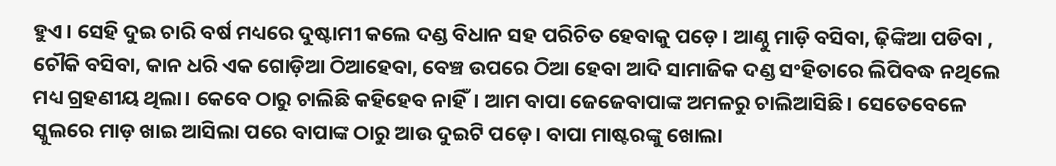ହୁଏ । ସେହି ଦୁଇ ଚାରି ବର୍ଷ ମଧ୍ୟରେ ଦୁଷ୍ଟାମୀ କଲେ ଦଣ୍ଡ ବିଧାନ ସହ ପରିଚିତ ହେବାକୁ ପଡ଼େ । ଆଣ୍ଠୁ ମାଡ଼ି ବସିବା, ଢ଼ିଙ୍କିଆ ପଡିବା , ଚୌକି ବସିବା, କାନ ଧରି ଏକ ଗୋଡ଼ିଆ ଠିଆହେବା, ବେଞ୍ଚ ଉପରେ ଠିଆ ହେବା ଆଦି ସାମାଜିକ ଦଣ୍ଡ ସଂହିତାରେ ଲିପିବଦ୍ଧ ନଥିଲେ ମଧ୍ୟ ଗ୍ରହଣୀୟ ଥିଲା। କେବେ ଠାରୁ ଚାଲିଛି କହିହେବ ନାହିଁ। ଆମ ବାପା ଜେଜେବାପାଙ୍କ ଅମଳରୁ ଚାଲିଆସିଛି। ସେତେବେଳେ ସ୍କୁଲରେ ମାଡ଼ ଖାଇ ଆସିଲା ପରେ ବାପାଙ୍କ ଠାରୁ ଆଉ ଦୁଇଟି ପଡ଼େ। ବାପା ମାଷ୍ଟରଙ୍କୁ ଖୋଲା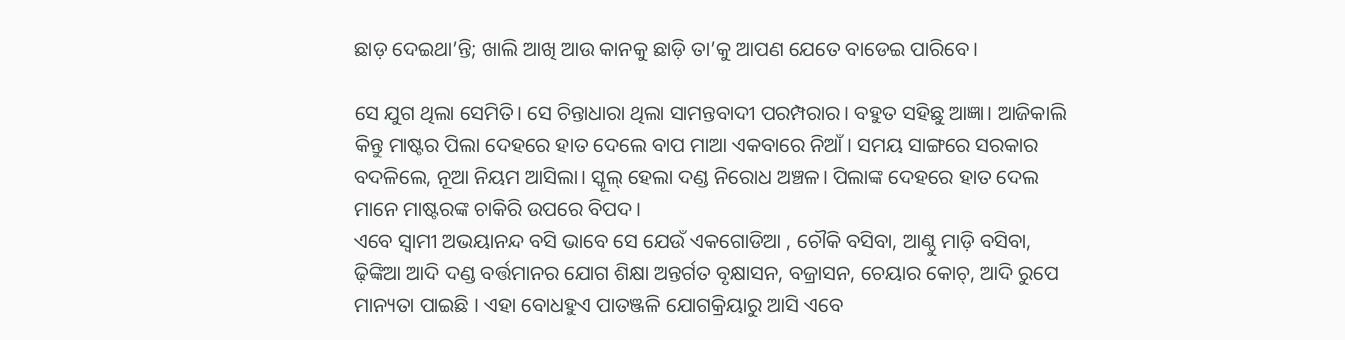ଛାଡ଼ ଦେଇଥା’ନ୍ତି; ଖାଲି ଆଖି ଆଉ କାନକୁ ଛାଡ଼ି ତା’କୁ ଆପଣ ଯେତେ ବାଡେଇ ପାରିବେ।

ସେ ଯୁଗ ଥିଲା ସେମିତି। ସେ ଚିନ୍ତାଧାରା ଥିଲା ସାମନ୍ତବାଦୀ ପରମ୍ପରାର। ବହୁତ ସହିଛୁ ଆଜ୍ଞା। ଆଜିକାଲି କିନ୍ତୁ ମାଷ୍ଟର ପିଲା ଦେହରେ ହାତ ଦେଲେ ବାପ ମାଆ ଏକବାରେ ନିଆଁ। ସମୟ ସାଙ୍ଗରେ ସରକାର ବଦଳିଲେ, ନୂଆ ନିୟମ ଆସିଲା। ‌ସ୍କୂଲ୍ ହେଲା ଦଣ୍ଡ ନିରୋଧ ଅଞ୍ଚଳ। ପିଲାଙ୍କ ଦେହରେ ହାତ ଦେଲ ମାନେ ମାଷ୍ଟରଙ୍କ ଚାକିରି ଉପରେ ବିପଦ।
ଏବେ ସ୍ବାମୀ ଅଭୟାନନ୍ଦ ବସି ଭାବେ ସେ ଯେଉଁ ଏକଗୋଡିଆ , ଚୌକି ବସିବା, ଆଣ୍ଠୁ ମାଡ଼ି ବସିବା, ଢ଼ିଙ୍କିଆ ଆଦି ଦଣ୍ଡ ବର୍ତ୍ତମାନର ଯୋଗ ଶିକ୍ଷା ଅନ୍ତର୍ଗତ ବୃକ୍ଷାସନ, ବଜ୍ରାସନ, ଚେୟାର କୋଚ୍, ଆଦି ରୁପେ ମାନ୍ୟତା ପାଇଛି । ଏହା ବୋଧହୁଏ ପାତଞ୍ଜଳି ଯୋଗକ୍ରିୟାରୁ ଆସି ଏବେ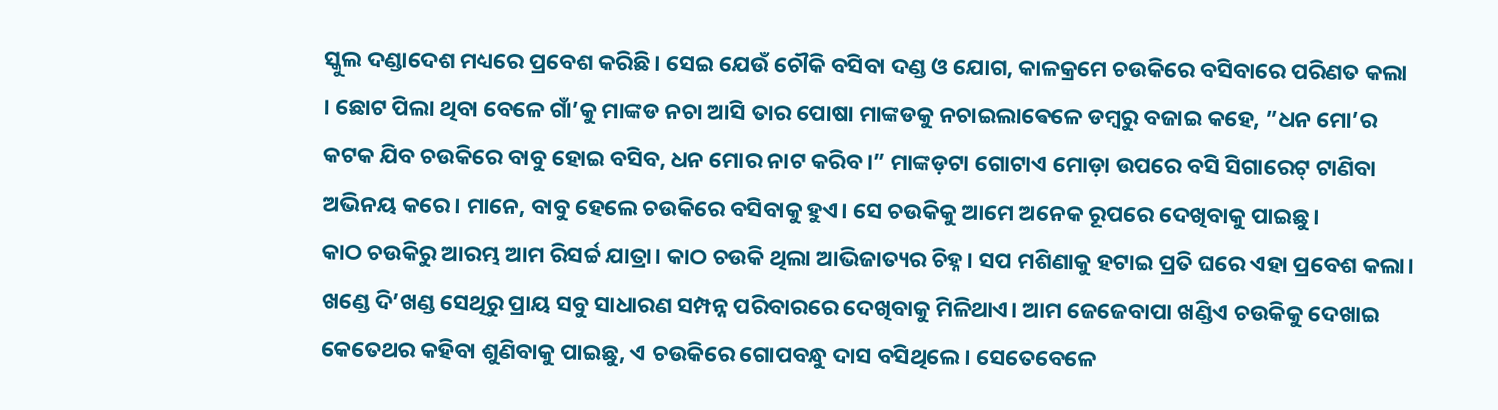ସ୍କୁଲ ଦଣ୍ଡାଦେଶ ମଧ୍ୟରେ ପ୍ରବେଶ କରିଛି। ସେଇ ଯେଉଁ ଚୌକି ବସିବା ଦଣ୍ଡ ଓ ଯୋଗ, କାଳକ୍ରମେ ଚଉକିରେ ବସିବାରେ ପରିଣତ କଲା । ଛୋଟ ପିଲା ଥିବା ବେଳେ ଗାଁ’କୁ ମାଙ୍କଡ ନଚା ଆସି ତାର ପୋଷା ମାଙ୍କଡକୁ ନଚାଇଲାଵେଳେ ଡମ୍ବରୁ ବଜାଇ କହେ, ”ଧନ ମୋ’ର କଟକ ଯିବ ଚଉକିରେ ବାବୁ ହୋଇ ବସିବ, ଧନ ମୋର ନାଟ କରିବ।” ମାଙ୍କଡ଼ଟା ଗୋଟାଏ ମୋଡ଼ା ଉପରେ ବସି ସିଗାରେଟ୍ ଟାଣିବା ଅଭିନୟ କରେ। ମାନେ, ବାବୁ ହେଲେ ଚଉକିରେ ବସିବାକୁ ହୁଏ। ସେ ଚଉକିକୁ ଆମେ ଅନେକ ରୂପରେ ଦେଖିବାକୁ ପାଇଛୁ।
କାଠ ଚଉକିରୁ ଆରମ୍ଭ ଆମ ରିସର୍ଚ୍ଚ ଯାତ୍ରା। କାଠ ଚଉକି ଥିଲା ଆଭିଜାତ୍ୟର ଚିହ୍ନ। ସପ ମଶିଣାକୁ ହଟାଇ ପ୍ରତି ଘରେ ଏହା ପ୍ରବେଶ କଲା। ଖଣ୍ଡେ ଦି’ଖଣ୍ଡ ସେଥିରୁ ପ୍ରାୟ ସବୁ ସାଧାରଣ ସମ୍ପନ୍ନ ପରିବାରରେ ଦେଖିବାକୁ ମିଳିଥାଏ। ଆମ ଜେଜେବାପା ଖଣ୍ଡିଏ ଚଉକିକୁ ଦେଖାଇ କେତେଥର କହିବା ଶୁଣିବାକୁ ପାଇଛୁ, ଏ ଚଉକିରେ ଗୋପବନ୍ଧୁ ଦାସ ବସିଥିଲେ। ସେତେବେଳେ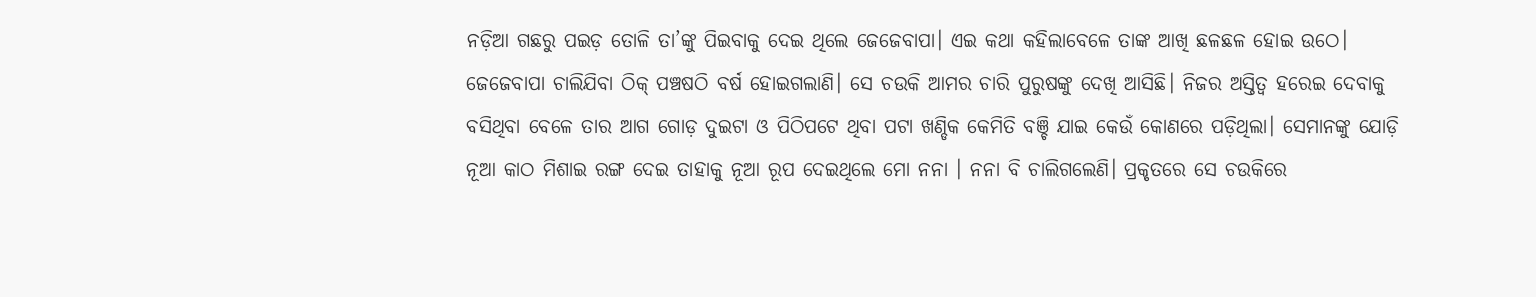ନଡ଼ିଆ ଗଛରୁ ପଇଡ଼ ତୋଳି ତା’ଙ୍କୁ ପିଇବାକୁ ଦେଇ ଥିଲେ ଜେଜେବାପା। ଏଇ କଥା କହିଲାବେଳେ ତାଙ୍କ ଆଖି ଛଳଛଳ ହୋଇ ଉଠେ।
ଜେଜେବାପା ଚାଲିଯିବା ଠିକ୍ ପଞ୍ଚଷଠି ବର୍ଷ ହୋଇଗଲାଣି। ସେ ଚଉକି ଆମର ଚାରି ପୁରୁଷଙ୍କୁ ଦେଖି ଆସିଛି। ନିଜର ଅସ୍ତିତ୍ବ ହରେଇ ଦେବାକୁ ବସିଥିବା ବେଳେ ତାର ଆଗ ଗୋଡ଼ ଦୁଇଟା ଓ ପିଠିପଟେ ଥିବା ପଟା ଖଣ୍ଡିକ କେମିତି ବଞ୍ଚି ଯାଇ କେଉଁ କୋଣରେ ପଡ଼ିଥିଲା। ସେମାନଙ୍କୁ ଯୋଡ଼ି ନୂଆ କାଠ ମିଶାଇ ରଙ୍ଗ ଦେଇ ତାହାକୁ ନୂଆ ରୂପ ଦେଇଥିଲେ ମୋ ନନା । ନନା ବି ଚାଲିଗଲେଣି। ପ୍ରକୃତରେ ସେ ଚଉକିରେ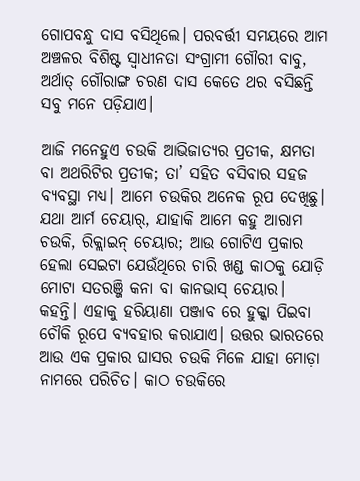ଗୋପବନ୍ଧୁ ଦାସ ବସିଥିଲେ। ପରବର୍ତ୍ତୀ ସମୟରେ ଆମ ଅଞ୍ଚଳର ବିଶିଷ୍ଟ ସ୍ବାଧୀନତା ସଂଗ୍ରାମୀ ଗୌରୀ ବାବୁ, ଅର୍ଥାତ୍ ଗୌରାଙ୍ଗ ଚରଣ ଦାସ କେତେ ଥର ବସିଛନ୍ତି ସବୁ ମନେ ପଡ଼ିଯାଏ।

ଆଜି ମନେହୁଏ ଚଉକି ଆଭିଜାତ୍ୟର ପ୍ରତୀକ, କ୍ଷମତା ବା ଅଥରିଟିର ପ୍ରତୀକ; ତା’ ସହିତ ବସିବାର ସହଜ ବ୍ୟବସ୍ଥା ମଧ୍ୟ। ଆମେ ଚଉକିର ଅନେକ ରୂପ ଦେଖିଛୁ। ଯଥା ଆର୍ମ ଚେୟାର୍, ଯାହାକି ଆମେ କହୁ ଆରାମ ଚଉକି, ରିକ୍ଲାଇନ୍ ଚେୟାର; ଆଉ ଗୋଟିଏ ପ୍ରକାର ହେଲା ସେଇଟା ଯେଉଁଥିରେ ଚାରି ଖଣ୍ଡ କାଠକୁ ଯୋଡ଼ି ମୋଟା ସତରଞ୍ଜି କନା ବା କାନଭାସ୍ ଚେୟାର। କହନ୍ତି। ଏହାକୁ ହରିୟାଣା ପଞ୍ଜାବ ରେ ହୁକ୍କା ପିଇବା ଚୌକି ରୂପେ ବ୍ୟବହାର କରାଯାଏ। ଉତ୍ତର ଭାରତରେ ଆଉ ଏକ ପ୍ରକାର ଘାସର ଚଉକି ମିଳେ ଯାହା ମୋଡ଼ା ନାମରେ ପରିଚିତ। କାଠ ଚଉକିରେ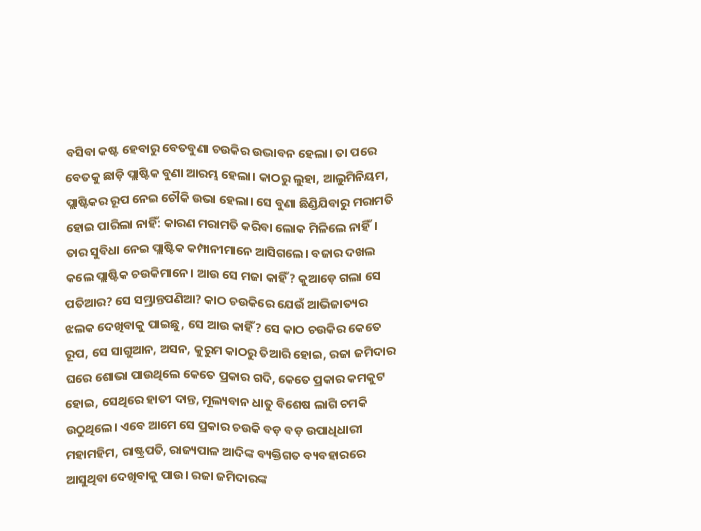ବସିବା କଷ୍ଟ ହେବାରୁ ବେତବୁଣା ଚଉକିର ଉଦ୍ଭାବନ ହେଲା। ତା ପରେ ବେତକୁ ଛାଡ଼ି ପ୍ଲାଷ୍ଟିକ ବୁଣା ଆରମ୍ଭ ହେଲା। କାଠରୁ ଲୁହା, ଆଲୁମିନିୟମ, ପ୍ଲାଷ୍ଟିକର ରୂପ ନେଇ ଚୌକି ଉଭା ହେଲା। ସେ ବୁଣା ଛିଣ୍ଡିଯିବାରୁ ମରାମତି ହୋଇ ପାରିଲା ନାହିଁ: କାରଣ ମରାମତି କରିବା ଲୋକ ମିଳିଲେ ନାହିଁ। ତାର ସୁବିଧା ନେଇ ପ୍ଲାଷ୍ଟିକ କମ୍ପାନୀମାନେ ଆସିଗଲେ। ବଜାର ଦଖଲ କଲେ ପ୍ଲାଷ୍ଟିକ ଚଉକିମାନେ। ଆଉ ସେ ମଜା କାହିଁ? କୁଆଡ଼େ ଗଲା ସେ ପତିଆର? ସେ ସମ୍ଭ୍ରାନ୍ତପଣିଆ? କାଠ ଚଉକିରେ ଯେଉଁ ଆଭିଜାତ୍ୟର ଝଲକ ଦେଖିବାକୁ ପାଇଛୁ, ସେ ଆଉ କାହିଁ? ସେ କାଠ ଚଉକିର କେତେ ରୂପ, ସେ ସାଗୁଆନ, ଅସନ, କୁରୁମ କାଠରୁ ତିଆରି ହୋଇ, ରଜା ଜମିଦାର ଘରେ ଶୋଭା ପାଉଥିଲେ କେତେ ପ୍ରକାର ଗଦି, କେତେ ପ୍ରକାର କମକୁଟ ହୋଇ, ସେଥିରେ ହାତୀ ଦାନ୍ତ, ମୂଲ୍ୟବାନ ଧାତୁ ବିଶେଷ ଲାଗି ଚମକି ଉଠୁଥିଲେ। ଏବେ ଆମେ ସେ ପ୍ରକାର ଚଉକି ବଡ଼ ବଡ଼ ଉପାଧିଧାରୀ ମହାମହିମ, ରାଷ୍ଟ୍ରପତି, ରାଜ୍ୟପାଳ ଆଦିଙ୍କ ବ୍ୟକ୍ତିଗତ ବ୍ୟବହାରରେ ଆସୁଥିବା ଦେଖିବାକୁ ପାଉ। ରଜା ଜମିଦାରଙ୍କ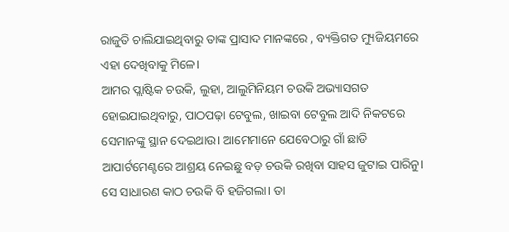ରାଜୁତି ଚାଲିଯାଇଥିବାରୁ ତାଙ୍କ ପ୍ରାସାଦ ମାନଙ୍କରେ , ବ୍ୟକ୍ତିଗତ ମ୍ୟୁଜିୟମରେ ଏହା ଦେଖିବାକୁ ମିଳେ।
ଆମର ପ୍ଲାଷ୍ଟିକ ଚଉକି, ଲୁହା, ଆଲୁମିନିୟମ ଚଉକି ଅଭ୍ୟାସଗତ ହୋଇଯାଇଥିବାରୁ, ପାଠପଢ଼ା ଟେବୁଲ, ଖାଇବା ଟେବୁଲ ଆଦି ନିକଟରେ ସେମାନଙ୍କୁ ସ୍ଥାନ ଦେଇଥାଉ। ଆମେମାନେ ଯେବେଠାରୁ ଗାଁ ଛାଡି ଆପାର୍ଟମେଣ୍ଟରେ ଆଶ୍ରୟ ନେଇଛୁ ବଡ଼ ଚଉକି ରଖିବା ସାହସ ଜୁଟାଇ ପାରିନୁ। ସେ ସାଧାରଣ କାଠ ଚଉକି ବି ହଜିଗଲା। ତା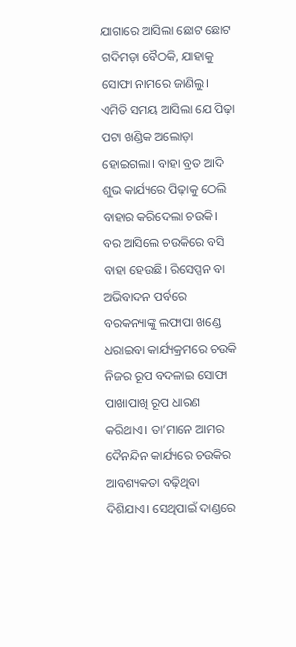ଯାଗାରେ ଆସିଲା ଛୋଟ ଛୋଟ ଗଦିମଡ଼ା ବୈଠକି, ଯାହାକୁ ସୋଫା ନାମରେ ଜାଣିଲୁ।
ଏମିତି ସମୟ ଆସିଲା ଯେ ପିଢ଼ା ପଟା ଖଣ୍ଡିକ ଅଲୋଡ଼ା ହୋଇଗଲା। ବାହା ବ୍ରତ ଆଦି ଶୁଭ କାର୍ଯ୍ୟରେ ପିଢ଼ାକୁ ଠେଲି ବାହାର କରିଦେଲା ଚଉକି। ବର ଆସିଲେ ଚଉକିରେ ବସି ବାହା ହେଉଛି। ରିସେପ୍ସନ ବା ଅଭିବାଦନ ପର୍ବରେ ବରକନ୍ୟାଙ୍କୁ ଲଫାପା ଖଣ୍ଡେ ଧରାଇବା କାର୍ଯ୍ୟକ୍ରମରେ ଚଉକି ନିଜର ରୂପ ବଦଳାଇ ସୋଫା ପାଖାପାଖି ରୂପ ଧାରଣ କରିଥାଏ। ତା’ମାନେ ଆମର ଦୈନନ୍ଦିନ କାର୍ଯ୍ୟରେ ଚଉକିର ଆବଶ୍ୟକତା ବଢ଼ିଥିବା ଦିଶିଯାଏ। ସେଥିପାଇଁ ଦାଣ୍ଡରେ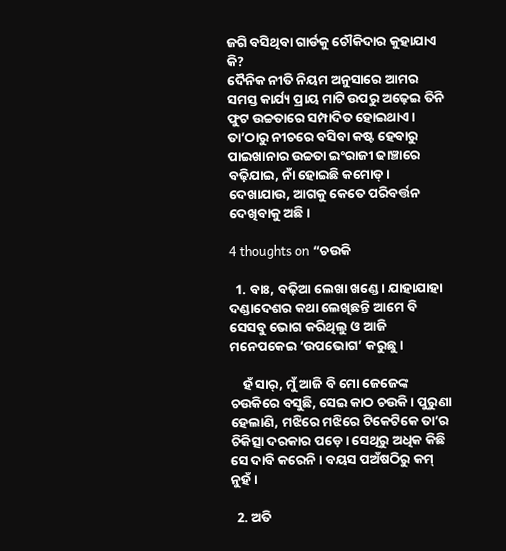ଜଗି ବସିଥିବା ଗାର୍ଡକୁ ଚୌକିଦାର କୁହାଯାଏ କି?
ଦୈନିକ ନୀତି ନିୟମ ଅନୁସାରେ ଆମର ସମସ୍ତ କାର୍ଯ୍ୟ ପ୍ରାୟ ମାଟି ଉପରୁ ଅଢ଼େଇ ତିନି ଫୁଟ ଉଚ୍ଚତାରେ ସମ୍ପାଦିତ ହୋଇଥାଏ।
ତା’ଠାରୁ ନୀଚରେ ବସିବା କଷ୍ଟ ହେବାରୁ ପାଇଖାନାର ଉଚ୍ଚତା ଇଂରାଜୀ ଢାଞ୍ଚାରେ ବଢ଼ିଯାଇ, ନାଁ ହୋଇଛି କମୋଡ୍ । ଦେଖାଯାଉ, ଆଗକୁ କେତେ ପରିବର୍ତ୍ତନ ଦେଖିବାକୁ ଅଛି।

4 thoughts on “ଚଉକି

  1. ବାଃ, ବଢ଼ିଆ ଲେଖା ଖଣ୍ଡେ। ଯାହାଯାହା ଦଣ୍ଡାଦେଶର କଥା ଲେଖିଛନ୍ତି ଆମେ ବି ସେସବୁ ଭୋଗ କରିଥିଲୁ ଓ ଆଜି ମନେପକେଇ ‘ଉପଭୋଗ’ କରୁଛୁ।

    ହଁ ସାର୍, ମୁଁ ଆଜି ବି ମୋ ଜେଜେଙ୍କ ଚଉକିରେ ବସୁଛି, ସେଇ କାଠ ଚଉକି। ପୁରୁଣା ହେଲାଣି, ମଝିରେ ମଝିରେ ଟିକେଟିକେ ତା’ର ଚିକିତ୍ସା ଦରକାର ପଡ଼େ। ସେଥିରୁ ଅଧିକ କିଛି ସେ ଦାବି କରେନି। ବୟସ ପଅଁଷଠିରୁ କମ୍ ନୁହଁ।

  2. ଅତି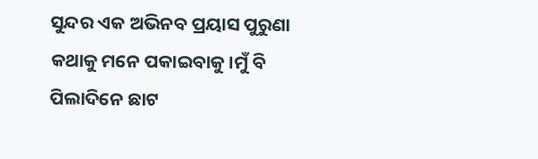ସୁନ୍ଦର ଏକ ଅଭିନବ ପ୍ରୟାସ ପୁରୁଣା କଥାକୁ ମନେ ପକାଇବାକୁ।ମୁଁ ବି ପିଲାଦିନେ ଛାଟ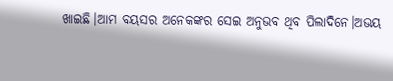ଖାଇଛି।ଆମ ବୟସର ଅନେକଙ୍କର ସେଇ ଅନୁଭବ ଥିବ ପିଲାଦିନେ।ଅଭୟ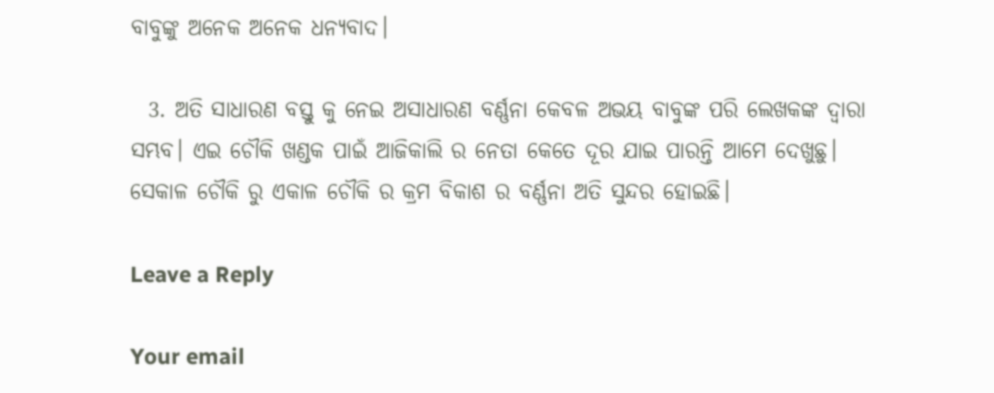ବାବୁଙ୍କୁ ଅନେକ ଅନେକ ଧନ୍ୟବାଦ।

  3. ଅତି ସାଧାରଣ ବସ୍ତୁ କୁ ନେଇ ଅସାଧାରଣ ବର୍ଣ୍ଣନା କେବଳ ଅଭୟ ବାବୁଙ୍କ ପରି ଲେଖକଙ୍କ ଦ୍ଵାରା ସମ୍ଭବ। ଏଇ ଚୌକି ଖଣ୍ଡକ ପାଇଁ ଆଜିକାଲି ର ନେତା କେତେ ଦୂର ଯାଇ ପାରନ୍ତି ଆମେ ଦେଖୁଛୁ। ସେକାଳ ଚୌକି ରୁ ଏକାଳ ଚୌକି ର କ୍ରମ ବିକାଶ ର ବର୍ଣ୍ଣନା ଅତି ସୁନ୍ଦର ହୋଇଛି।

Leave a Reply

Your email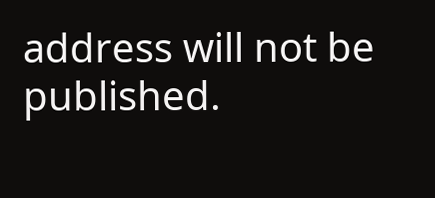address will not be published.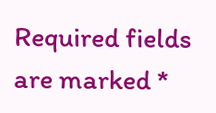Required fields are marked *